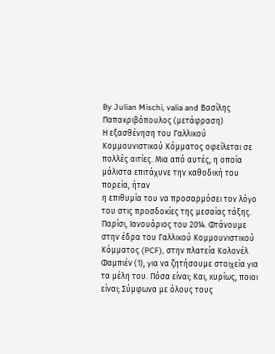By Julian Mischi, valia and Βασίλης Παπακριβόπουλος (μετάφραση)
Η εξασθένηση του Γαλλικού Κομμουνιστικού Κόμματος οφείλεται σε πολλές αιτίες. Μια από αυτές, η οποία μάλιστα επιτάχυνε την καθοδική του πορεία, ήταν
η επιθυμία του να προσαρμόσει τον λόγο του στις προσδοκίες της μεσαίας τάξης.
Παρίσι, Ιανουάριος του 2014. Φτάνουμε στην έδρα του Γαλλικού Κομμουνιστικού Κόμματος (PCF), στην πλατεία Κολονέλ Φαμπιέν (1), για να ζητήσουμε στοιχεία για τα μέλη του. Πόσα είναι; Και, κυρίως, ποιοι είναι; Σύμφωνα με όλους τους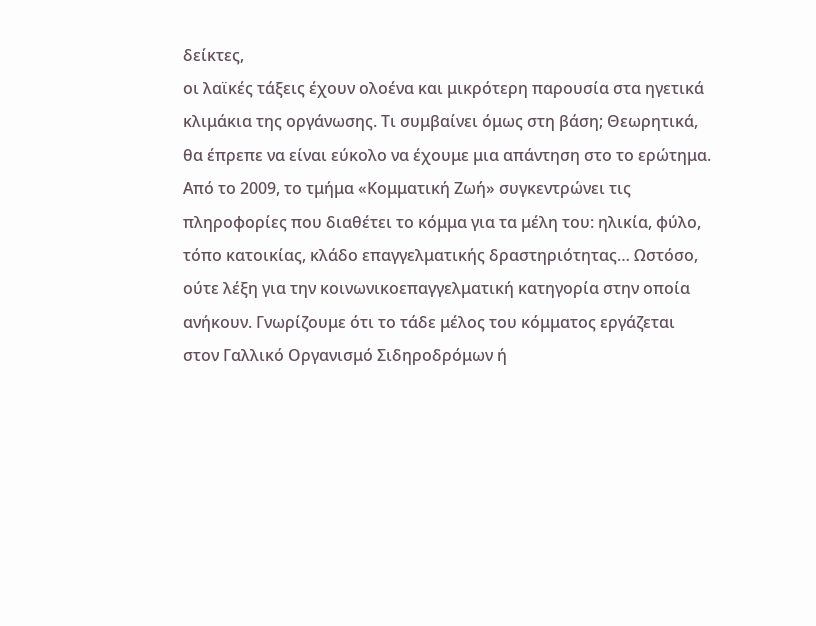δείκτες,
οι λαϊκές τάξεις έχουν ολοένα και μικρότερη παρουσία στα ηγετικά κλιμάκια της οργάνωσης. Τι συμβαίνει όμως στη βάση; Θεωρητικά, θα έπρεπε να είναι εύκολο να έχουμε μια απάντηση στο το ερώτημα. Από το 2009, το τμήμα «Κομματική Ζωή» συγκεντρώνει τις πληροφορίες που διαθέτει το κόμμα για τα μέλη του: ηλικία, φύλο, τόπο κατοικίας, κλάδο επαγγελματικής δραστηριότητας… Ωστόσο,
ούτε λέξη για την κοινωνικοεπαγγελματική κατηγορία στην οποία ανήκουν. Γνωρίζουμε ότι το τάδε μέλος του κόμματος εργάζεται στον Γαλλικό Οργανισμό Σιδηροδρόμων ή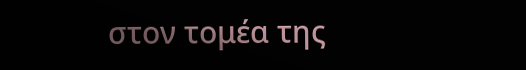στον τομέα της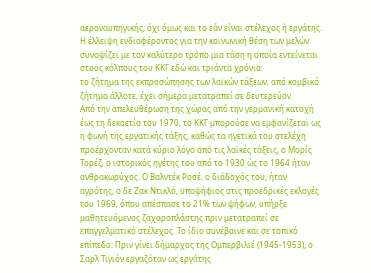αεροναυπηγικής, όχι όμως και το εάν είναι στέλεχος ή εργάτης. Η έλλειψη ενδιαφέροντος για την κοινωνική θέση των μελών συνοψίζει με τον καλύτερο τρόπο μια τάση η οποία εντείνεται στους κόλπους του ΚΚΓ εδώ και τριάντα χρόνια:
το ζήτημα της εκπροσώπησης των λαϊκών τάξεων, από κομβικό ζήτημα άλλοτε, έχει σήμερα μετατραπεί σε δευτερεύον.
Από την απελευθέρωση της χώρας από την γερμανική κατοχή
έως τη δεκαετία του 1970, το ΚΚΓ μπορούσε να εμφανίζεται ως η φωνή της εργατικής τάξης, καθώς τα ηγετικά του στελέχη προέρχονταν κατά κύριο λόγο από τις λαϊκές τάξεις, ο Μορίς Τορέζ, ο ιστορικός ηγέτης του από το 1930 ώς το 1964 ήταν ανθρακωρύχος. Ο Βαλντέκ Ροσέ, ο διάδοχός του, ήταν αγρότης, ο δε Ζακ Ντικλό, υποψήφιος στις προεδρικές εκλογές του 1969, όπου απέσπασε το 21% των ψήφων, υπήρξε μαθητευόμενος ζαχαροπλάστης πριν μετατραπεί σε επαγγελματικό στέλεχος. Το ίδιο συνέβαινε και σε τοπικό επίπεδο: Πριν γίνει δήμαρχος της Ομπερβιλιέ (1945-1953), ο Σαρλ Τιγιόν εργαζόταν ως εργάτης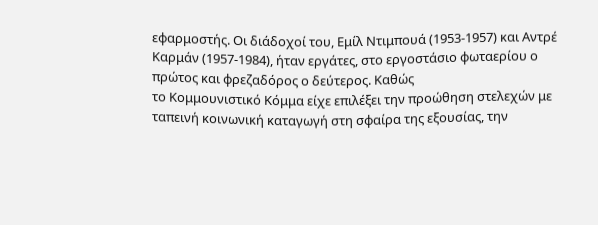εφαρμοστής. Οι διάδοχοί του, Εμίλ Ντιμπουά (1953-1957) και Αντρέ Καρμάν (1957-1984), ήταν εργάτες, στο εργοστάσιο φωταερίου ο πρώτος και φρεζαδόρος ο δεύτερος. Καθώς
το Κομμουνιστικό Κόμμα είχε επιλέξει την προώθηση στελεχών με ταπεινή κοινωνική καταγωγή στη σφαίρα της εξουσίας, την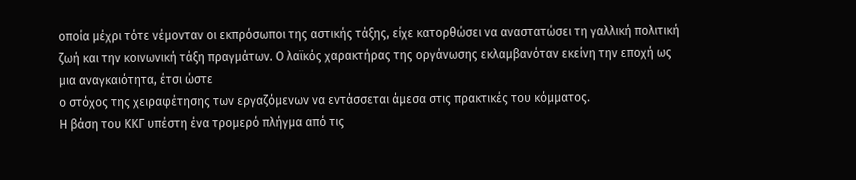οποία μέχρι τότε νέμονταν οι εκπρόσωποι της αστικής τάξης, είχε κατορθώσει να αναστατώσει τη γαλλική πολιτική ζωή και την κοινωνική τάξη πραγμάτων. Ο λαϊκός χαρακτήρας της οργάνωσης εκλαμβανόταν εκείνη την εποχή ως μια αναγκαιότητα, έτσι ώστε
ο στόχος της χειραφέτησης των εργαζόμενων να εντάσσεται άμεσα στις πρακτικές του κόμματος.
Η βάση του ΚΚΓ υπέστη ένα τρομερό πλήγμα από τις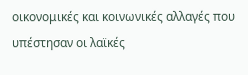οικονομικές και κοινωνικές αλλαγές που υπέστησαν οι λαϊκές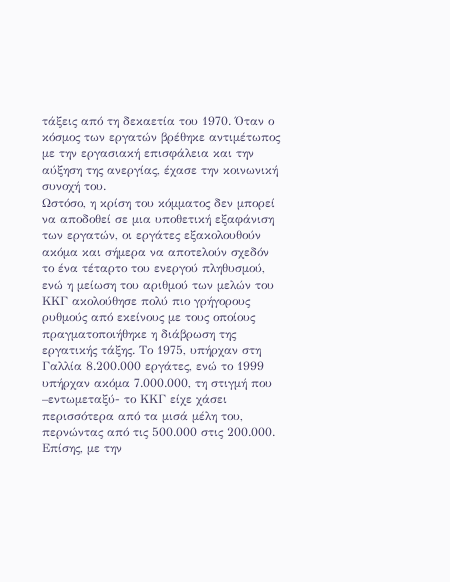τάξεις από τη δεκαετία του 1970. Όταν ο κόσμος των εργατών βρέθηκε αντιμέτωπος με την εργασιακή επισφάλεια και την αύξηση της ανεργίας, έχασε την κοινωνική συνοχή του.
Ωστόσο, η κρίση του κόμματος δεν μπορεί να αποδοθεί σε μια υποθετική εξαφάνιση των εργατών, οι εργάτες εξακολουθούν ακόμα και σήμερα να αποτελούν σχεδόν το ένα τέταρτο του ενεργού πληθυσμού, ενώ η μείωση του αριθμού των μελών του ΚΚΓ ακολούθησε πολύ πιο γρήγορους ρυθμούς από εκείνους με τους οποίους πραγματοποιήθηκε η διάβρωση της εργατικής τάξης. Το 1975, υπήρχαν στη Γαλλία 8.200.000 εργάτες, ενώ το 1999 υπήρχαν ακόμα 7.000.000, τη στιγμή που –εντωμεταξύ- το ΚΚΓ είχε χάσει περισσότερα από τα μισά μέλη του, περνώντας από τις 500.000 στις 200.000. Επίσης, με την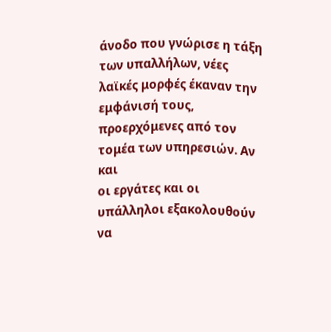άνοδο που γνώρισε η τάξη των υπαλλήλων, νέες λαϊκές μορφές έκαναν την εμφάνισή τους, προερχόμενες από τον τομέα των υπηρεσιών. Αν και
οι εργάτες και οι υπάλληλοι εξακολουθούν να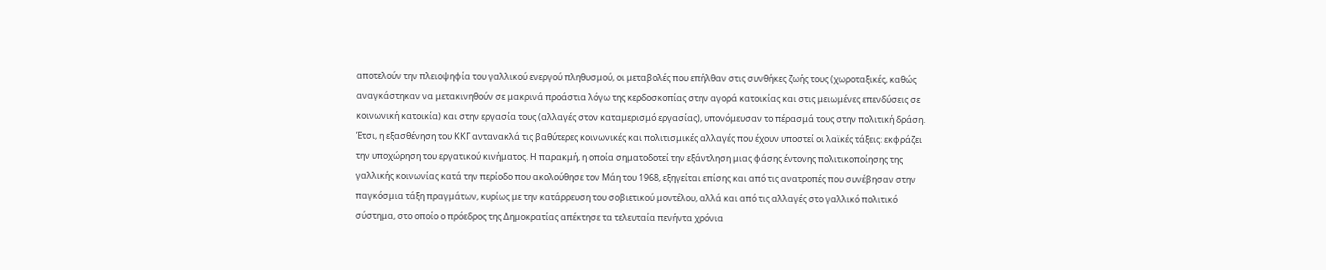αποτελούν την πλειοψηφία του γαλλικού ενεργού πληθυσμού, οι μεταβολές που επήλθαν στις συνθήκες ζωής τους (χωροταξικές, καθώς αναγκάστηκαν να μετακινηθούν σε μακρινά προάστια λόγω της κερδοσκοπίας στην αγορά κατοικίας και στις μειωμένες επενδύσεις σε κοινωνική κατοικία) και στην εργασία τους (αλλαγές στον καταμερισμό εργασίας), υπονόμευσαν το πέρασμά τους στην πολιτική δράση.
Έτσι, η εξασθένηση του ΚΚΓ αντανακλά τις βαθύτερες κοινωνικές και πολιτισμικές αλλαγές που έχουν υποστεί οι λαϊκές τάξεις: εκφράζει την υποχώρηση του εργατικού κινήματος. Η παρακμή, η οποία σηματοδοτεί την εξάντληση μιας φάσης έντονης πολιτικοποίησης της γαλλικής κοινωνίας κατά την περίοδο που ακολούθησε τον Μάη του 1968, εξηγείται επίσης και από τις ανατροπές που συνέβησαν στην παγκόσμια τάξη πραγμάτων, κυρίως με την κατάρρευση του σοβιετικού μοντέλου, αλλά και από τις αλλαγές στο γαλλικό πολιτικό σύστημα, στο οποίο ο πρόεδρος της Δημοκρατίας απέκτησε τα τελευταία πενήντα χρόνια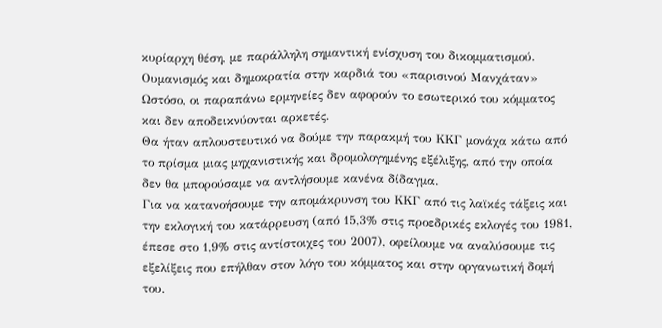κυρίαρχη θέση, με παράλληλη σημαντική ενίσχυση του δικομματισμού.
Ουμανισμός και δημοκρατία στην καρδιά του «παρισινού Μανχάταν»
Ωστόσο, οι παραπάνω ερμηνείες δεν αφορούν το εσωτερικό του κόμματος και δεν αποδεικνύονται αρκετές.
Θα ήταν απλουστευτικό να δούμε την παρακμή του ΚΚΓ μονάχα κάτω από το πρίσμα μιας μηχανιστικής και δρομολογημένης εξέλιξης, από την οποία δεν θα μπορούσαμε να αντλήσουμε κανένα δίδαγμα.
Για να κατανοήσουμε την απομάκρυνση του ΚΚΓ από τις λαϊκές τάξεις και την εκλογική του κατάρρευση (από 15,3% στις προεδρικές εκλογές του 1981, έπεσε στο 1,9% στις αντίστοιχες του 2007), οφείλουμε να αναλύσουμε τις εξελίξεις που επήλθαν στον λόγο του κόμματος και στην οργανωτική δομή του.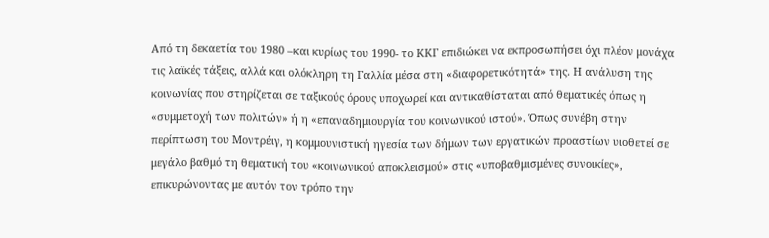Από τη δεκαετία του 1980 –και κυρίως του 1990- το ΚΚΓ επιδιώκει να εκπροσωπήσει όχι πλέον μονάχα τις λαϊκές τάξεις, αλλά και ολόκληρη τη Γαλλία μέσα στη «διαφορετικότητά» της. Η ανάλυση της κοινωνίας που στηρίζεται σε ταξικούς όρους υποχωρεί και αντικαθίσταται από θεματικές όπως η «συμμετοχή των πολιτών» ή η «επαναδημιουργία του κοινωνικού ιστού». Όπως συνέβη στην περίπτωση του Μοντρέιγ, η κομμουνιστική ηγεσία των δήμων των εργατικών προαστίων υιοθετεί σε μεγάλο βαθμό τη θεματική του «κοινωνικού αποκλεισμού» στις «υποβαθμισμένες συνοικίες», επικυρώνοντας με αυτόν τον τρόπο την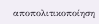αποπολιτικοποίηση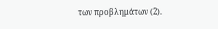των προβλημάτων (2).